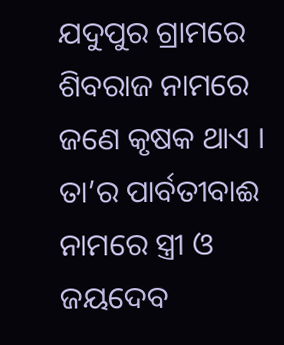ଯଦୁପୁର ଗ୍ରାମରେ ଶିବରାଜ ନାମରେ ଜଣେ କୃଷକ ଥାଏ । ତା’ର ପାର୍ବତୀବାଈ ନାମରେ ସ୍ତ୍ରୀ ଓ ଜୟଦେବ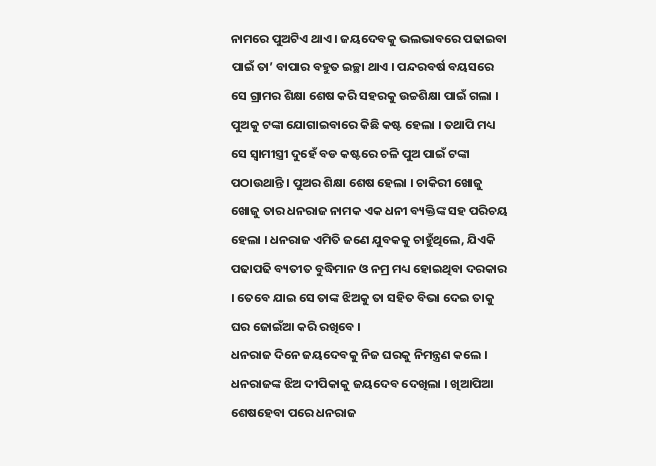ନାମରେ ପୁଅଟିଏ ଥାଏ । ଜୟଦେବକୁ ଭଲଭାବରେ ପଢାଇବା ପାଇଁ ତା’ ବାପାର ବହୁତ ଇଚ୍ଛା ଥାଏ । ପନ୍ଦରବର୍ଷ ବୟସରେ ସେ ଗ୍ରାମର ଶିକ୍ଷା ଶେଷ କରି ସହରକୁ ଉଚ୍ଚଶିକ୍ଷା ପାଇଁ ଗଲା ।
ପୁଅକୁ ଟଙ୍କା ଯୋଗାଇବାରେ କିଛି କଷ୍ଟ ହେଲା । ତଥାପି ମଧ୍ୟ ସେ ସ୍ୱାମୀସ୍ତ୍ରୀ ଦୁହେଁ ବଡ କଷ୍ଟରେ ଚଳି ପୁଅ ପାଇଁ ଟଙ୍କା ପଠାଉଥାନ୍ତି । ପୁଅର ଶିକ୍ଷା ଶେଷ ହେଲା । ଚାକିରୀ ଖୋଜୁ ଖୋଜୁ ତାର ଧନରାଜ ନାମକ ଏକ ଧନୀ ବ୍ୟକ୍ତିଙ୍କ ସହ ପରିଚୟ ହେଲା । ଧନରାଜ ଏମିତି ଜଣେ ଯୁବକକୁ ଚାହୁଁଥିଲେ, ଯିଏକି ପଢାପଢି ବ୍ୟତୀତ ବୁଦ୍ଧିମାନ ଓ ନମ୍ର ମଧ୍ୟ ହୋଇଥିବା ଦରକାର । ତେବେ ଯାଇ ସେ ତାଙ୍କ ଝିଅକୁ ତା ସହିତ ବିଭା ଦେଇ ତାକୁ ଘର ଜୋଇଁଆ କରି ରଖିବେ ।
ଧନରାଜ ଦିନେ ଜୟଦେବକୁ ନିଜ ଘରକୁ ନିମନ୍ତ୍ରଣ କଲେ । ଧନରାଜଙ୍କ ଝିଅ ଦୀପିକାକୁ ଜୟଦେବ ଦେଖିଲା । ଖିଆପିଆ ଶେଷହେବା ପରେ ଧନରାଜ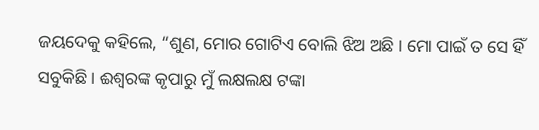ଜୟଦେକୁ କହିଲେ, “ଶୁଣ, ମୋର ଗୋଟିଏ ବୋଲି ଝିଅ ଅଛି । ମୋ ପାଇଁ ତ ସେ ହିଁ ସବୁକିଛି । ଈଶ୍ୱରଙ୍କ କୃପାରୁ ମୁଁ ଲକ୍ଷଲକ୍ଷ ଟଙ୍କା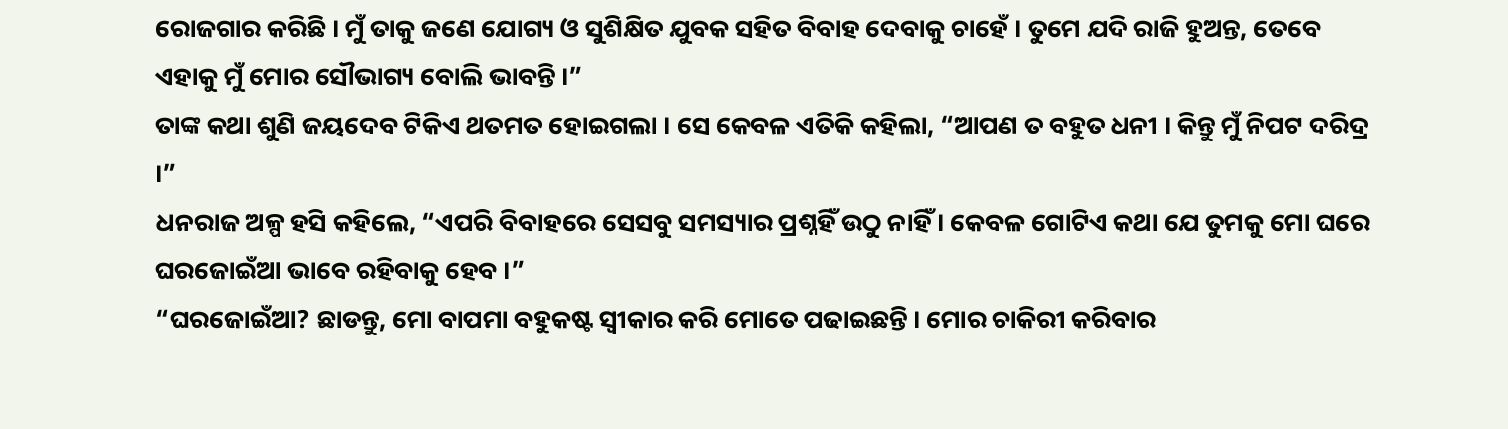ରୋଜଗାର କରିଛି । ମୁଁ ତାକୁ ଜଣେ ଯୋଗ୍ୟ ଓ ସୁଶିକ୍ଷିତ ଯୁବକ ସହିତ ବିବାହ ଦେବାକୁ ଚାହେଁ । ତୁମେ ଯଦି ରାଜି ହୁଅନ୍ତ, ତେବେ ଏହାକୁ ମୁଁ ମୋର ସୌଭାଗ୍ୟ ବୋଲି ଭାବନ୍ତି ।”
ତାଙ୍କ କଥା ଶୁଣି ଜୟଦେବ ଟିକିଏ ଥତମତ ହୋଇଗଲା । ସେ କେବଳ ଏତିକି କହିଲା, “ଆପଣ ତ ବହୁତ ଧନୀ । କିନ୍ତୁ ମୁଁ ନିପଟ ଦରିଦ୍ର ।”
ଧନରାଜ ଅଳ୍ପ ହସି କହିଲେ, “ଏପରି ବିବାହରେ ସେସବୁ ସମସ୍ୟାର ପ୍ରଶ୍ନହିଁ ଉଠୁ ନାହିଁ । କେବଳ ଗୋଟିଏ କଥା ଯେ ତୁମକୁ ମୋ ଘରେ ଘରଜୋଇଁଆ ଭାବେ ରହିବାକୁ ହେବ ।”
“ଘରଜୋଇଁଆ? ଛାଡନ୍ତୁ, ମୋ ବାପମା ବହୁକଷ୍ଟ ସ୍ୱୀକାର କରି ମୋତେ ପଢାଇଛନ୍ତି । ମୋର ଚାକିରୀ କରିବାର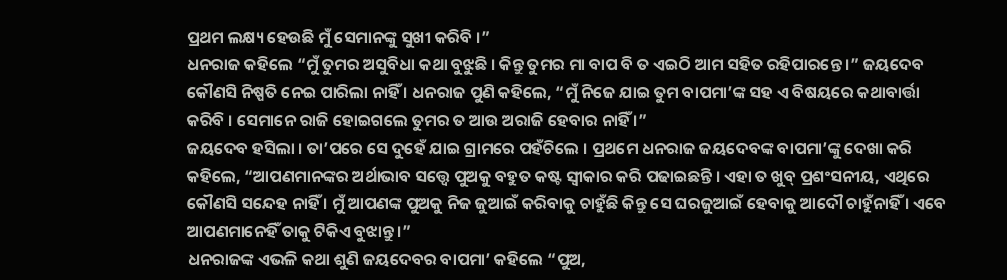ପ୍ରଥମ ଲକ୍ଷ୍ୟ ହେଉଛି ମୁଁ ସେମାନଙ୍କୁ ସୁଖୀ କରିବି ।”
ଧନରାଜ କହିଲେ “ମୁଁ ତୁମର ଅସୁବିଧା କଥା ବୁଝୁଛି । କିନ୍ତୁ ତୁମର ମା ବାପ ବି ତ ଏଇଠି ଆମ ସହିତ ରହିପାରନ୍ତେ ।” ଜୟଦେବ କୌଣସି ନିଷ୍ପତି ନେଇ ପାରିଲା ନାହିଁ । ଧନରାଜ ପୁଣି କହିଲେ, “ମୁଁ ନିଜେ ଯାଇ ତୁମ ବାପମା’ଙ୍କ ସହ ଏ ବିଷୟରେ କଥାବାର୍ତ୍ତା କରିବି । ସେମାନେ ରାଜି ହୋଇଗଲେ ତୁମର ତ ଆଉ ଅରାଜି ହେବାର ନାହିଁ ।”
ଜୟଦେବ ହସିଲା । ତା’ପରେ ସେ ଦୁହେଁ ଯାଇ ଗ୍ରାମରେ ପହଁଚିଲେ । ପ୍ରଥମେ ଧନରାଜ ଜୟଦେବଙ୍କ ବାପମା’ଙ୍କୁ ଦେଖା କରି କହିଲେ, “ଆପଣମାନଙ୍କର ଅର୍ଥାଭାବ ସତ୍ତ୍ୱେ ପୁଅକୁ ବହୁତ କଷ୍ଟ ସ୍ୱୀକାର କରି ପଢାଇଛନ୍ତି । ଏହା ତ ଖୁବ୍ ପ୍ରଶଂସନୀୟ, ଏଥିରେ କୌଣସି ସନ୍ଦେହ ନାହିଁ । ମୁଁ ଆପଣଙ୍କ ପୁଅକୁ ନିଜ ଜୁଆଇଁ କରିବାକୁ ଚାହୁଁଛି କିନ୍ତୁ ସେ ଘରଜୁଆଇଁ ହେବାକୁ ଆଦୌ ଚାହୁଁନାହିଁ । ଏବେ ଆପଣମାନେହିଁ ତାକୁ ଟିକିଏ ବୁଝାନ୍ତୁ ।”
ଧନରାଜଙ୍କ ଏଭଳି କଥା ଶୁଣି ଜୟଦେବର ବାପମା’ କହିଲେ “ପୁଅ,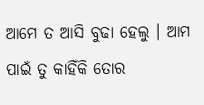ଆମେ ତ ଆସି ବୁଢା ହେଲୁ । ଆମ ପାଇଁ ତୁ କାହିଁକି ତୋର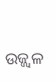ଉଜ୍ଜ୍ୱଳ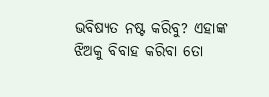ଭବିଷ୍ୟତ ନଷ୍ଟ କରିବୁ? ଏହାଙ୍କ ଝିଅକୁ ବିବାହ କରିବା ତୋ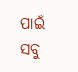ପାଇଁ ସବୁ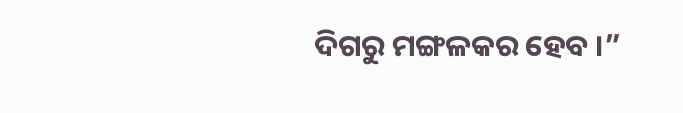ଦିଗରୁ ମଙ୍ଗଳକର ହେବ ।”